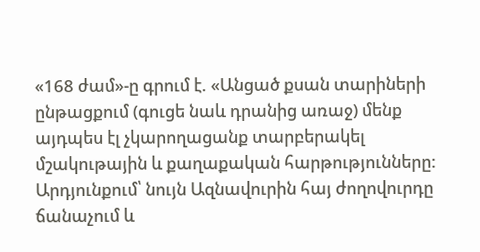«168 ժամ»-ը գրում է. «Անցած քսան տարիների ընթացքում (գուցե նաև դրանից առաջ) մենք այդպես էլ չկարողացանք տարբերակել մշակութային և քաղաքական հարթությունները:
Արդյունքում՝ նույն Ազնավուրին հայ ժողովուրդը ճանաչում և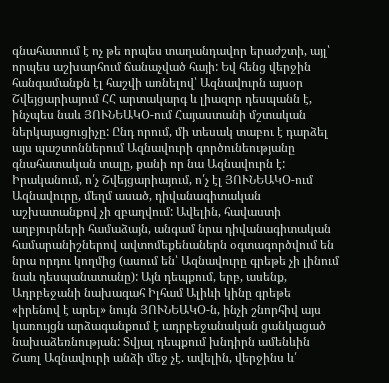գնահատում է ոչ թե որպես տաղանդավոր երաժշտի, այլ՝ որպես աշխարհում ճանաչված հայի: Եվ հենց վերջին հանգամանքն էլ հաշվի առնելով՝ Ազնավուրն այսօր Շվեյցարիայում ՀՀ արտակարգ և լիազոր դեսպանն է, ինչպես նաև ՅՈՒՆԵԱԿՕ-ում Հայաստանի մշտական ներկայացուցիչը: Ընդ որում, մի տեսակ տաբու է դարձել այս պաշտոններում Ազնավուրի գործունեությանը գնահատական տալը, քանի որ նա Ազնավուրն է:
Իրականում, ո՛չ Շվեյցարիայում, ո՛չ էլ ՅՈՒՆԵԱԿՕ-ում Ազնավուրը, մեղմ ասած, դիվանագիտական աշխատանքով չի զբաղվում: Ավելին, հավաստի աղբյուրների համաձայն, անգամ նրա դիվանագիտական համարանիշներով ավտոմեքենաներն օգտագործվում են նրա որդու կողմից (ասում են՝ Ազնավուրը գրեթե չի լինում նաև դեսպանատանը): Այն դեպքում, երբ, ասենք, Ադրբեջանի նախագահ Իլհամ Ալիևի կինը գրեթե «իրենով է արել» նույն ՅՈՒՆԵԱԿՕ-ն, ինչի շնորհիվ այս կառույցն արձագանքում է ադրբեջանական ցանկացած նախաձեռնության: Տվյալ դեպքում խնդիրն ամենևին Շառլ Ազնավուրի անձի մեջ չէ. ավելին, վերջինս և՛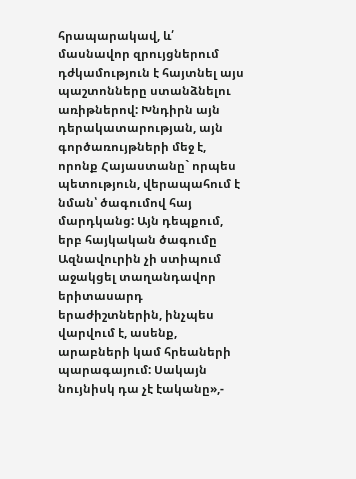հրապարակավ, և՛ մասնավոր զրույցներում դժկամություն է հայտնել այս պաշտոնները ստանձնելու առիթներով: Խնդիրն այն դերակատարության, այն գործառույթների մեջ է, որոնք Հայաստանը` որպես պետություն, վերապահում է նման՝ ծագումով հայ մարդկանց: Այն դեպքում, երբ հայկական ծագումը Ազնավուրին չի ստիպում աջակցել տաղանդավոր երիտասարդ երաժիշտներին, ինչպես վարվում է, ասենք, արաբների կամ հրեաների պարագայում: Սակայն նույնիսկ դա չէ էականը»,-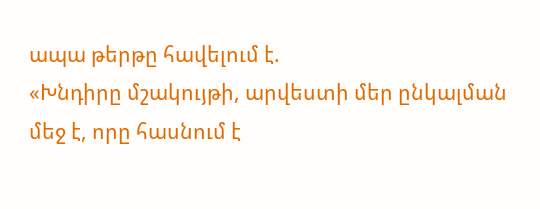ապա թերթը հավելում է.
«Խնդիրը մշակույթի, արվեստի մեր ընկալման մեջ է, որը հասնում է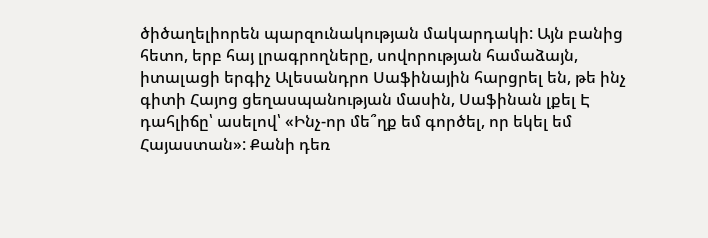ծիծաղելիորեն պարզունակության մակարդակի: Այն բանից հետո, երբ հայ լրագրողները, սովորության համաձայն, իտալացի երգիչ Ալեսանդրո Սաֆինային հարցրել են, թե ինչ գիտի Հայոց ցեղասպանության մասին, Սաֆինան լքել Է դահլիճը՝ ասելով՝ «Ինչ-որ մե՞ղք եմ գործել, որ եկել եմ Հայաստան»: Քանի դեռ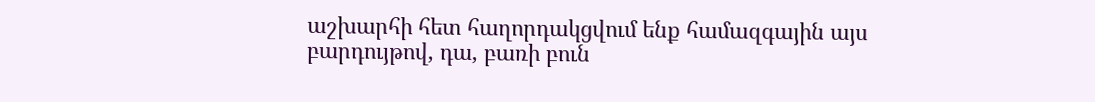աշխարհի հետ հաղորդակցվում ենք համազգային այս բարդույթով, դա, բառի բուն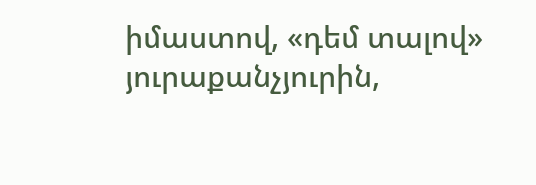իմաստով, «դեմ տալով» յուրաքանչյուրին,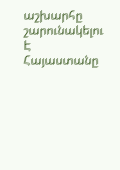աշխարհը շարունակելու Է Հայաստանը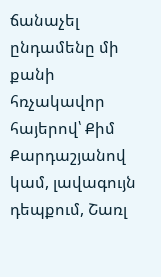ճանաչել ընդամենը մի քանի հռչակավոր հայերով՝ Քիմ Քարդաշյանով կամ, լավագույն դեպքում, Շառլ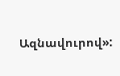Ազնավուրով»: